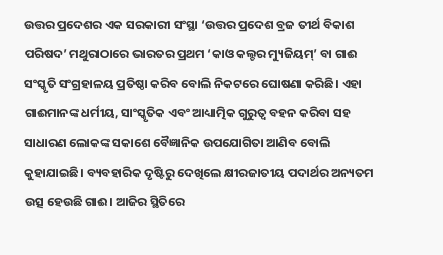ଉତ୍ତର ପ୍ରଦେଶର ଏକ ସରକାରୀ ସଂସ୍ଥା ‘ଉତ୍ତର ପ୍ରଦେଶ ବ୍ରଜ ତୀର୍ଥ ବିକାଶ ପରିଷଦ’ ମଥୁରାଠାରେ ଭାରତର ପ୍ରଥମ ‘କାଓ କଲ୍ଚର ମ୍ୟୁଜିୟମ୍’ ବା ଗାଈ ସଂସ୍କୃତି ସଂଗ୍ରହାଳୟ ପ୍ରତିଷ୍ଠା କରିବ ବୋଲି ନିକଟରେ ଘୋଷଣା କରିଛି। ଏହା ଗାଈମାନଙ୍କ ଧର୍ମୀୟ, ସାଂସ୍କୃତିକ ଏବଂ ଆଧ୍ୟାତ୍ମିକ ଗୁରୁତ୍ୱ ବହନ କରିବା ସହ ସାଧାରଣ ଲୋକଙ୍କ ସକାଶେ ବୈଜ୍ଞାନିକ ଉପଯୋଗିତା ଆଣିବ ବୋଲି କୁହାଯାଇଛି। ବ୍ୟବହାରିକ ଦୃଷ୍ଟିରୁ ଦେଖିଲେ କ୍ଷୀରଜାତୀୟ ପଦାର୍ଥର ଅନ୍ୟତମ ଉତ୍ସ ହେଉଛି ଗାଈ। ଆଜିର ସ୍ଥିତିରେ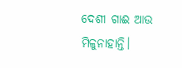ଦେଶୀ ଗାଈ ଆଉ ମିଳୁନାହାନ୍ତି।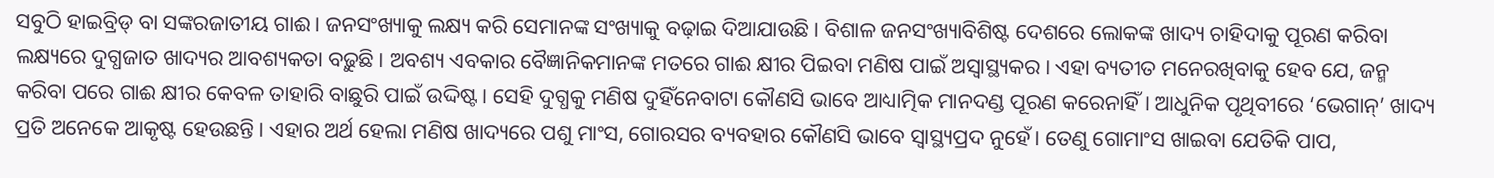ସବୁଠି ହାଇବ୍ରିଡ୍ ବା ସଙ୍କରଜାତୀୟ ଗାଈ। ଜନସଂଖ୍ୟାକୁ ଲକ୍ଷ୍ୟ କରି ସେମାନଙ୍କ ସଂଖ୍ୟାକୁ ବଢ଼ାଇ ଦିଆଯାଉଛି। ବିଶାଳ ଜନସଂଖ୍ୟାବିଶିଷ୍ଟ ଦେଶରେ ଲୋକଙ୍କ ଖାଦ୍ୟ ଚାହିଦାକୁ ପୂରଣ କରିବା ଲକ୍ଷ୍ୟରେ ଦୁଗ୍ଧଜାତ ଖାଦ୍ୟର ଆବଶ୍ୟକତା ବଢ଼ୁଛି। ଅବଶ୍ୟ ଏବକାର ବୈଜ୍ଞାନିକମାନଙ୍କ ମତରେ ଗାଈ କ୍ଷୀର ପିଇବା ମଣିଷ ପାଇଁ ଅସ୍ବାସ୍ଥ୍ୟକର। ଏହା ବ୍ୟତୀତ ମନେରଖିବାକୁ ହେବ ଯେ, ଜନ୍ମ କରିବା ପରେ ଗାଈ କ୍ଷୀର କେବଳ ତାହାରି ବାଛୁରି ପାଇଁ ଉଦ୍ଦିଷ୍ଟ। ସେହି ଦୁଗ୍ଧକୁ ମଣିଷ ଦୁହିଁନେବାଟା କୌଣସି ଭାବେ ଆଧ୍ୟାତ୍ମିକ ମାନଦଣ୍ଡ ପୂରଣ କରେନାହିଁ। ଆଧୁନିକ ପୃଥିବୀରେ ‘ଭେଗାନ୍’ ଖାଦ୍ୟ ପ୍ରତି ଅନେକେ ଆକୃଷ୍ଟ ହେଉଛନ୍ତି। ଏହାର ଅର୍ଥ ହେଲା ମଣିଷ ଖାଦ୍ୟରେ ପଶୁ ମାଂସ, ଗୋରସର ବ୍ୟବହାର କୌଣସି ଭାବେ ସ୍ବାସ୍ଥ୍ୟପ୍ରଦ ନୁହେଁ। ତେଣୁ ଗୋମାଂସ ଖାଇବା ଯେତିକି ପାପ,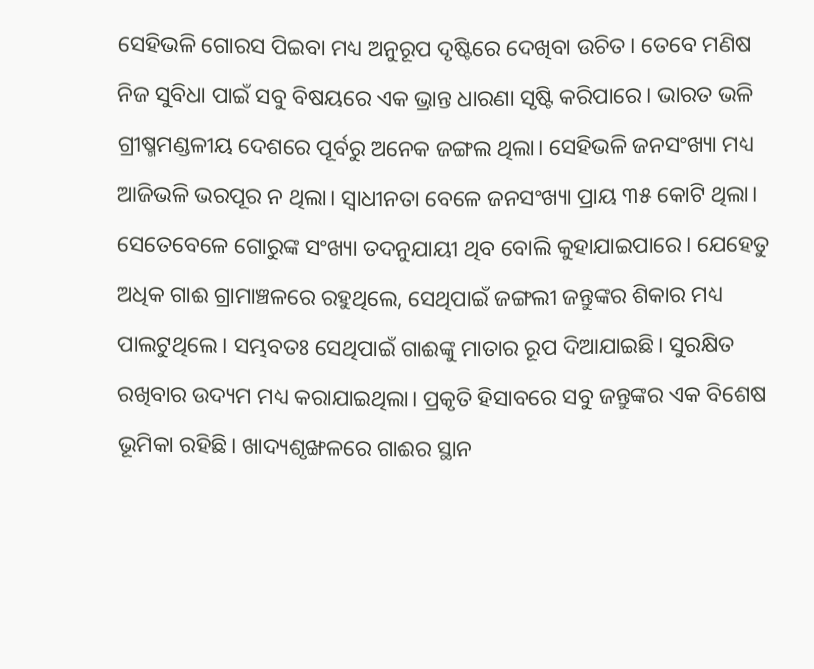ସେହିଭଳି ଗୋରସ ପିଇବା ମଧ୍ୟ ଅନୁରୂପ ଦୃଷ୍ଟିରେ ଦେଖିବା ଉଚିତ। ତେବେ ମଣିଷ ନିଜ ସୁବିଧା ପାଇଁ ସବୁ ବିଷୟରେ ଏକ ଭ୍ରାନ୍ତ ଧାରଣା ସୃଷ୍ଟି କରିପାରେ। ଭାରତ ଭଳି ଗ୍ରୀଷ୍ମମଣ୍ଡଳୀୟ ଦେଶରେ ପୂର୍ବରୁ ଅନେକ ଜଙ୍ଗଲ ଥିଲା। ସେହିଭଳି ଜନସଂଖ୍ୟା ମଧ୍ୟ ଆଜିଭଳି ଭରପୂର ନ ଥିଲା। ସ୍ବାଧୀନତା ବେଳେ ଜନସଂଖ୍ୟା ପ୍ରାୟ ୩୫ କୋଟି ଥିଲା। ସେତେବେଳେ ଗୋରୁଙ୍କ ସଂଖ୍ୟା ତଦନୁଯାୟୀ ଥିବ ବୋଲି କୁହାଯାଇପାରେ। ଯେହେତୁ ଅଧିକ ଗାଈ ଗ୍ରାମାଞ୍ଚଳରେ ରହୁଥିଲେ, ସେଥିପାଇଁ ଜଙ୍ଗଲୀ ଜନ୍ତୁଙ୍କର ଶିକାର ମଧ୍ୟ ପାଲଟୁଥିଲେ। ସମ୍ଭବତଃ ସେଥିପାଇଁ ଗାଈଙ୍କୁ ମାତାର ରୂପ ଦିଆଯାଇଛି। ସୁରକ୍ଷିତ ରଖିବାର ଉଦ୍ୟମ ମଧ୍ୟ କରାଯାଇଥିଲା। ପ୍ରକୃତି ହିସାବରେ ସବୁ ଜନ୍ତୁଙ୍କର ଏକ ବିଶେଷ ଭୂମିକା ରହିଛି। ଖାଦ୍ୟଶୃଙ୍ଖଳରେ ଗାଈର ସ୍ଥାନ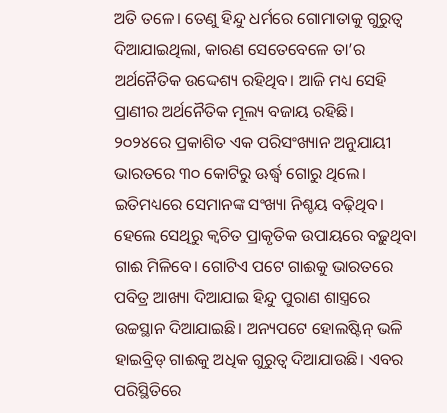ଅତି ତଳେ। ତେଣୁ ହିନ୍ଦୁ ଧର୍ମରେ ଗୋମାତାକୁ ଗୁରୁତ୍ୱ ଦିଆଯାଇଥିଲା, କାରଣ ସେତେବେଳେ ତା’ର ଅର୍ଥନୈତିକ ଉଦ୍ଦେଶ୍ୟ ରହିଥିବ। ଆଜି ମଧ୍ୟ ସେହି ପ୍ରାଣୀର ଅର୍ଥନୈତିକ ମୂଲ୍ୟ ବଜାୟ ରହିଛି।
୨୦୨୪ରେ ପ୍ରକାଶିତ ଏକ ପରିସଂଖ୍ୟାନ ଅନୁଯାୟୀ ଭାରତରେ ୩୦ କୋଟିରୁ ଊର୍ଦ୍ଧ୍ୱ ଗୋରୁ ଥିଲେ। ଇତିମଧ୍ୟରେ ସେମାନଙ୍କ ସଂଖ୍ୟା ନିଶ୍ଚୟ ବଢ଼ିଥିବ। ହେଲେ ସେଥିରୁ କ୍ୱଚିତ ପ୍ରାକୃତିକ ଉପାୟରେ ବଢ଼ୁଥିବା ଗାଈ ମିଳିବେ। ଗୋଟିଏ ପଟେ ଗାଈକୁ ଭାରତରେ ପବିତ୍ର ଆଖ୍ୟା ଦିଆଯାଇ ହିନ୍ଦୁ ପୁରାଣ ଶାସ୍ତ୍ରରେ ଉଚ୍ଚସ୍ଥାନ ଦିଆଯାଇଛି। ଅନ୍ୟପଟେ ହୋଲଷ୍ଟିନ୍ ଭଳି ହାଇବ୍ରିଡ୍ ଗାଈକୁ ଅଧିକ ଗୁରୁତ୍ୱ ଦିଆଯାଉଛି। ଏବର ପରିସ୍ଥିତିରେ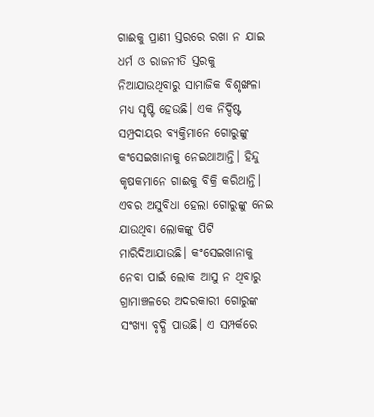ଗାଈକୁ ପ୍ରାଣୀ ସ୍ତରରେ ରଖା ନ ଯାଇ ଧର୍ମ ଓ ରାଜନୀତି ସ୍ତରକୁ ନିଆଯାଉଥିବାରୁ ସାମାଜିକ ବିଶୃଙ୍ଖଳା ମଧ୍ୟ ସୃଷ୍ଟି ହେଉଛି। ଏକ ନିର୍ଦ୍ଦିଷ୍ଟ ସମ୍ପ୍ରଦାୟର ବ୍ୟକ୍ତିମାନେ ଗୋରୁଙ୍କୁ କଂସେଇଖାନାକୁ ନେଇଥାଆନ୍ତି। ହିନ୍ଦୁ କୃଷକମାନେ ଗାଈକୁ ବିକ୍ରି କରିଥାନ୍ତି। ଏବର ଅସୁବିଧା ହେଲା ଗୋରୁଙ୍କୁ ନେଇ ଯାଉଥିବା ଲୋକଙ୍କୁ ପିଟି ମାରିଦିଆଯାଉଛି। କଂସେଇଖାନାକୁ ନେବା ପାଇଁ ଲୋକ ଆସୁ ନ ଥିବାରୁ ଗ୍ରାମାଞ୍ଚଳରେ ଅଦରକାରୀ ଗୋରୁଙ୍କ ସଂଖ୍ୟା ବୃଦ୍ଧି ପାଉଛି। ଏ ସମ୍ପର୍କରେ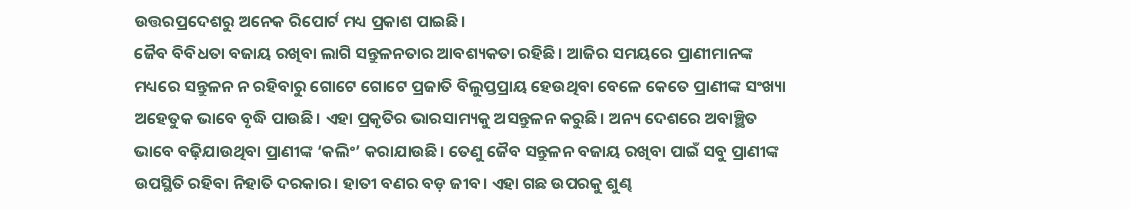ଉତ୍ତରପ୍ରଦେଶରୁ ଅନେକ ରିପୋର୍ଟ ମଧ୍ୟ ପ୍ରକାଶ ପାଇଛି।
ଜୈବ ବିବିଧତା ବଜାୟ ରଖିବା ଲାଗି ସନ୍ତୁଳନତାର ଆବଶ୍ୟକତା ରହିଛି। ଆଜିର ସମୟରେ ପ୍ରାଣୀମାନଙ୍କ ମଧ୍ୟରେ ସନ୍ତୁଳନ ନ ରହିବାରୁ ଗୋଟେ ଗୋଟେ ପ୍ରଜାତି ବିଲୁପ୍ତପ୍ରାୟ ହେଉଥିବା ବେଳେ କେତେ ପ୍ରାଣୀଙ୍କ ସଂଖ୍ୟା ଅହେତୁକ ଭାବେ ବୃଦ୍ଧି ପାଉଛି। ଏହା ପ୍ରକୃତିର ଭାରସାମ୍ୟକୁ ଅସନ୍ତୁଳନ କରୁଛି। ଅନ୍ୟ ଦେଶରେ ଅବାଞ୍ଛିତ ଭାବେ ବଢ଼ିଯାଉଥିବା ପ୍ରାଣୀଙ୍କ ‘କଲିଂ’ କରାଯାଉଛି। ତେଣୁ ଜୈବ ସନ୍ତୁଳନ ବଜାୟ ରଖିବା ପାଇଁ ସବୁ ପ୍ରାଣୀଙ୍କ ଉପସ୍ଥିତି ରହିବା ନିହାତି ଦରକାର। ହାତୀ ବଣର ବଡ଼ ଜୀବ। ଏହା ଗଛ ଉପରକୁ ଶୁଣ୍ଢ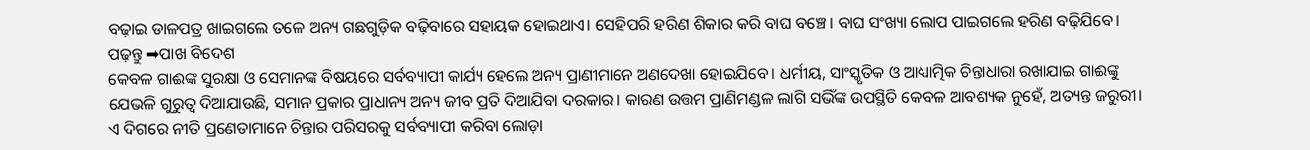ବଢ଼ାଇ ଡାଳପତ୍ର ଖାଇଗଲେ ତଳେ ଅନ୍ୟ ଗଛଗୁଡ଼ିକ ବଢ଼ିବାରେ ସହାୟକ ହୋଇଥାଏ। ସେହିପରି ହରିଣ ଶିକାର କରି ବାଘ ବଞ୍ଚେ। ବାଘ ସଂଖ୍ୟା ଲୋପ ପାଇଗଲେ ହରିଣ ବଢ଼ିଯିବେ।
ପଢ଼ନ୍ତୁ ➡ପାଖ ବିଦେଶ
କେବଳ ଗାଈଙ୍କ ସୁରକ୍ଷା ଓ ସେମାନଙ୍କ ବିଷୟରେ ସର୍ବବ୍ୟାପୀ କାର୍ଯ୍ୟ ହେଲେ ଅନ୍ୟ ପ୍ରାଣୀମାନେ ଅଣଦେଖା ହୋଇଯିବେ। ଧର୍ମୀୟ, ସାଂସ୍କୃତିକ ଓ ଆଧ୍ୟାତ୍ମିକ ଚିନ୍ତାଧାରା ରଖାଯାଇ ଗାଈଙ୍କୁ ଯେଭଳି ଗୁରୁତ୍ୱ ଦିଆଯାଉଛି, ସମାନ ପ୍ରକାର ପ୍ରାଧାନ୍ୟ ଅନ୍ୟ ଜୀବ ପ୍ରତି ଦିଆଯିବା ଦରକାର। କାରଣ ଉତ୍ତମ ପ୍ରାଣିମଣ୍ଡଳ ଲାଗି ସଭିଁଙ୍କ ଉପସ୍ଥିତି କେବଳ ଆବଶ୍ୟକ ନୁହେଁ, ଅତ୍ୟନ୍ତ ଜରୁରୀ। ଏ ଦିଗରେ ନୀତି ପ୍ରଣେତାମାନେ ଚିନ୍ତାର ପରିସରକୁ ସର୍ବବ୍ୟାପୀ କରିବା ଲୋଡ଼ା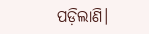ପଡ଼ିଲାଣି।